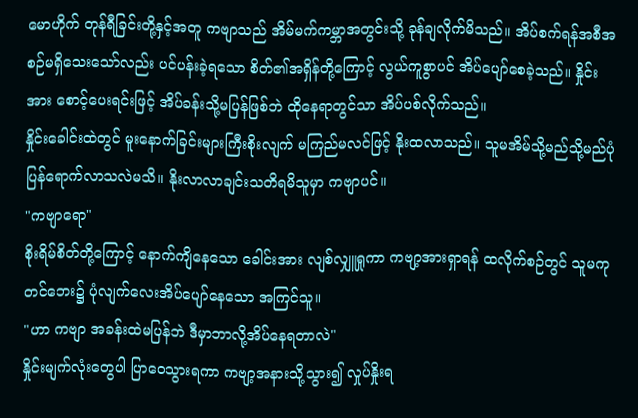မောဟိုက် တုန်ရီခြင်းတို့နှင့်အတူ ကဗျာသည် အိမ်မက်ကမ္ဘာအတွင်းသို့ ခုန်ချလိုက်မိသည်။ အိပ်စက်ရန်အစီအစဉ်မရှိသေးသော်လည်း ပင်ပန်းခဲ့ရသော စိတ်၏အရှိန်တို့ကြောင့် လွယ်ကူစွာပင် အိပ်ပျော်စေခဲ့သည်။ နှိုင်းအား စောင့်ပေးရင်းဖြင့် အိပ်ခန်းသို့မပြန်ဖြစ်ဘဲ ထိုနေရာတွင်သာ အိပ်ပစ်လိုက်သည်။
နှိုင်းခေါင်းထဲတွင် မူးနောက်ခြင်းများကြီးစိုးလျက် မကြည်မလင်ဖြင့် နိုးထလာသည်။ သူမအိမ်သို့မည်သို့မည်ပုံ ပြန်ရောက်လာသလဲမသိ။ နိုးလာလာချင်းသတိရမိသူမှာ ကဗျာပင်။
"ကဗျာရော"
စိုးရိမ်စိတ်တို့ကြောင့် နောက်ကျိနေသော ခေါင်းအား လျစ်လျှူရှုကာ ကဗျာ့အားရှာရန် ထလိုက်စဉ်တွင် သူမကုတင်ဘေး၌ ပုံလျက်လေးအိပ်ပျော်နေသော အကြင်သူ။
"ဟာ ကဗျာ အခန်းထဲမပြန်ဘဲ ဒီမှာဘာလို့အိပ်နေရတာလဲ"
နှိုင်းမျက်လုံးတွေပါ ပြာဝေသွားရကာ ကဗျာ့အနားသို့သွား၍ လှုပ်နှိုးရ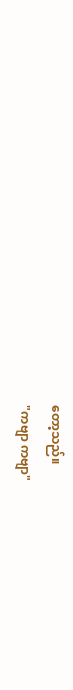တော့သည်။
"ကဗျာ ကဗျာ"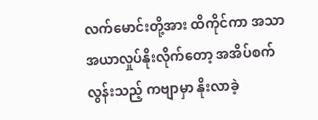လက်မောင်းတို့အား ထိကိုင်ကာ အသာအယာလှုပ်နိုးလိုက်တော့ အအိပ်စက်လွန်းသည့် ကဗျာမှာ နိုးလာခဲ့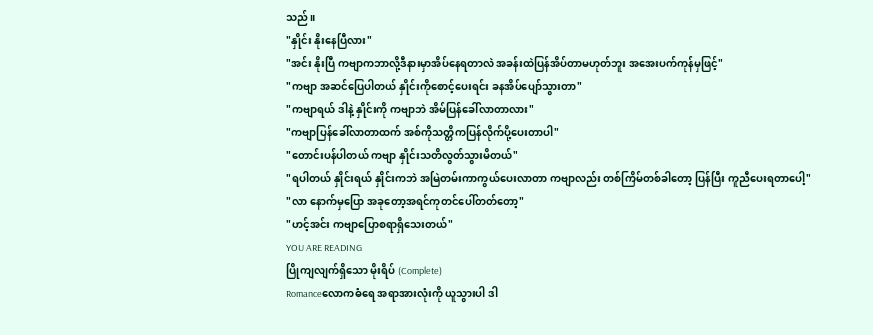သည်။
"နှိုင်း နိုးနေပြီလား"
"အင်း နိုးပြီ ကဗျာကဘာလို့ဒီနားမှာအိပ်နေရတာလဲ အခန်းထဲပြန်အိပ်တာမဟုတ်ဘူး အအေးပက်ကုန်မှဖြင့်"
"ကဗျာ အဆင်ပြေပါတယ် နှိုင်းကိုစောင့်ပေးရင်း ခနအိပ်ပျော်သွားတာ"
"ကဗျာရယ် ဒါနဲ့ နှိုင်းကို ကဗျာဘဲ အိမ်ပြန်ခေါ်လာတာလား"
"ကဗျာပြန်ခေါ်လာတာထက် အစ်ကိုသတ္တိကပြန်လိုက်ပို့ပေးတာပါ"
"တောင်းပန်ပါတယ် ကဗျာ နှိုင်းသတိလွတ်သွားမိတယ်"
"ရပါတယ် နှိုင်းရယ် နှိုင်းကဘဲ အမြဲတမ်းကာကွယ်ပေးလာတာ ကဗျာလည်း တစ်ကြိမ်တစ်ခါတော့ ပြန်ပြီး ကူညီပေးရတာပေါ့"
"လာ နောက်မှပြော အခုတော့အရင်ကုတင်ပေါ်တတ်တော့"
"ဟင့်အင်း ကဗျာပြောစရာရှိသေးတယ်"
YOU ARE READING
ပြိုကျလျက်ရှိသော မိုးရိပ် (Complete)
Romanceလောကဓံရေ အရာအားလုံးကို ယူသွားပါ ဒါ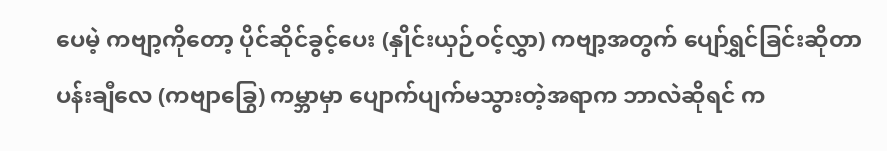ပေမဲ့ ကဗျာ့ကိုတော့ ပိုင်ဆိုင်ခွင့်ပေး (နှိုင်းယှဉ်ဝင့်လွှာ) ကဗျာ့အတွက် ပျော်ရွှင်ခြင်းဆိုတာ ပန်းချီလေ (ကဗျာခြွေ) ကမ္ဘာမှာ ပျောက်ပျက်မသွားတဲ့အရာက ဘာလဲဆိုရင် က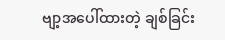ဗျာ့အပေါ်ထားတဲ့ ချစ်ခြင်း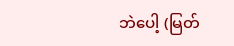ဘဲပေါ့ (မြတ်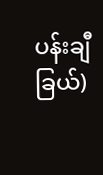ပန်းချီခြယ်)